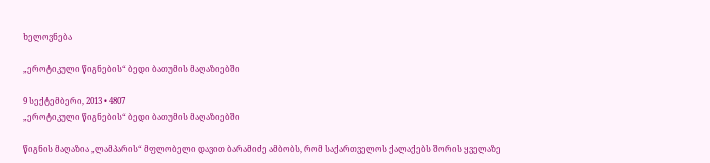ხელოვნება

„ეროტიკული წიგნების“ ბედი ბათუმის მაღაზიებში

9 სექტემბერი, 2013 • 4807
„ეროტიკული წიგნების“ ბედი ბათუმის მაღაზიებში

წიგნის მაღაზია „ლამპარის“ მფლობელი დავით ბარამიძე ამბობს, რომ საქართველოს ქალაქებს შორის ყველაზე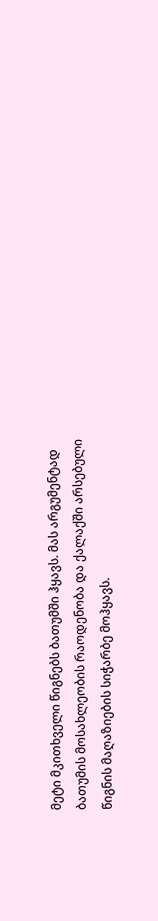მეტი მკითხველი წიგნებს ბათუმში ჰყავს. მას არგუმენტად ბათუმის მოსახლეობის რაოდენობა და ქალაქში არსებული წიგნის მაღაზიების სიჭარბე მოჰყავს.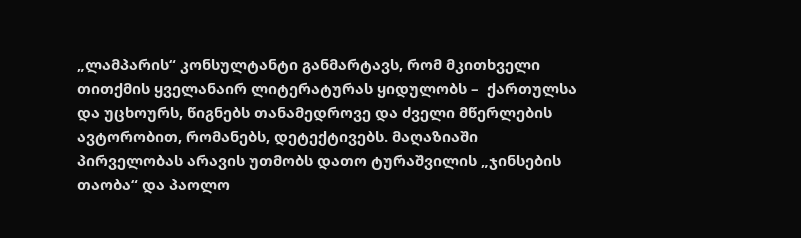„ლამპარის“ კონსულტანტი განმარტავს, რომ მკითხველი თითქმის ყველანაირ ლიტერატურას ყიდულობს –  ქართულსა და უცხოურს, წიგნებს თანამედროვე და ძველი მწერლების ავტორობით, რომანებს, დეტექტივებს. მაღაზიაში პირველობას არავის უთმობს დათო ტურაშვილის „ჯინსების თაობა“ და პაოლო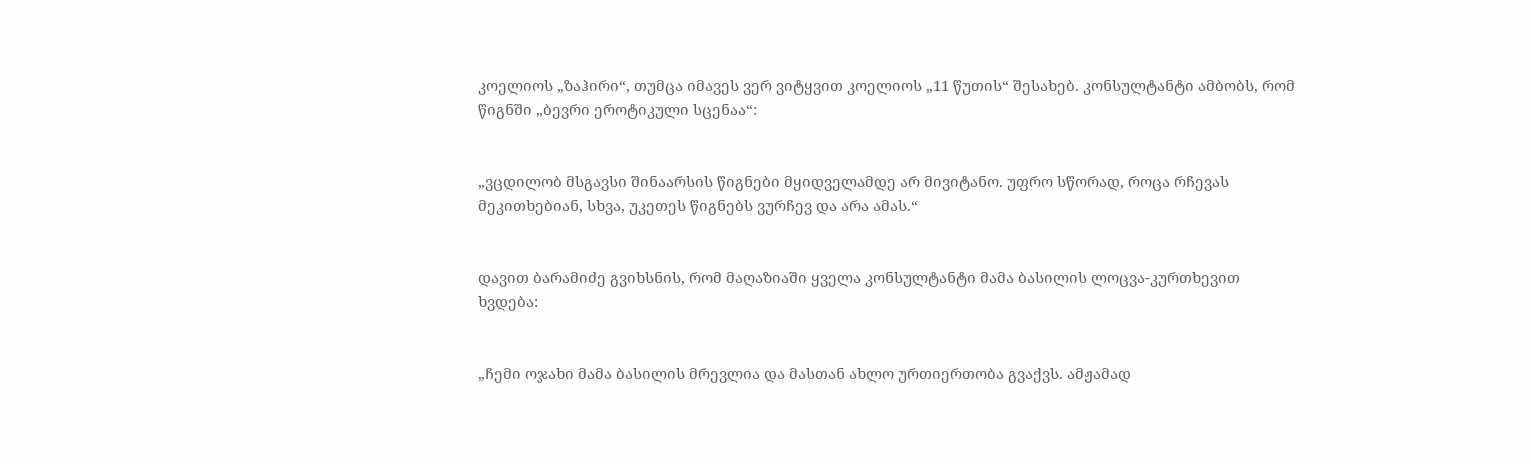კოელიოს „ზაჰირი“, თუმცა იმავეს ვერ ვიტყვით კოელიოს „11 წუთის“ შესახებ. კონსულტანტი ამბობს, რომ წიგნში „ბევრი ეროტიკული სცენაა“:


„ვცდილობ მსგავსი შინაარსის წიგნები მყიდველამდე არ მივიტანო. უფრო სწორად, როცა რჩევას მეკითხებიან, სხვა, უკეთეს წიგნებს ვურჩევ და არა ამას.“


დავით ბარამიძე გვიხსნის, რომ მაღაზიაში ყველა კონსულტანტი მამა ბასილის ლოცვა-კურთხევით ხვდება:


„ჩემი ოჯახი მამა ბასილის მრევლია და მასთან ახლო ურთიერთობა გვაქვს. ამჟამად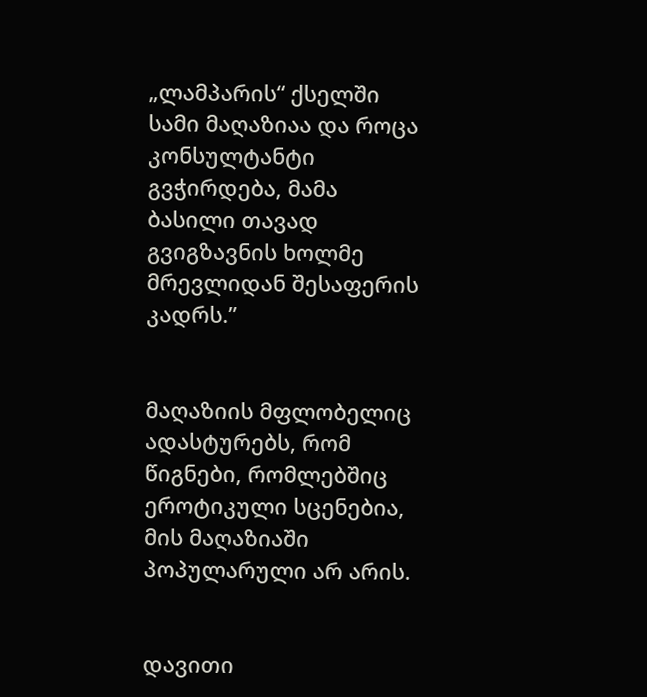„ლამპარის“ ქსელში სამი მაღაზიაა და როცა კონსულტანტი გვჭირდება, მამა ბასილი თავად გვიგზავნის ხოლმე მრევლიდან შესაფერის კადრს.”


მაღაზიის მფლობელიც ადასტურებს, რომ წიგნები, რომლებშიც ეროტიკული სცენებია, მის მაღაზიაში პოპულარული არ არის.


დავითი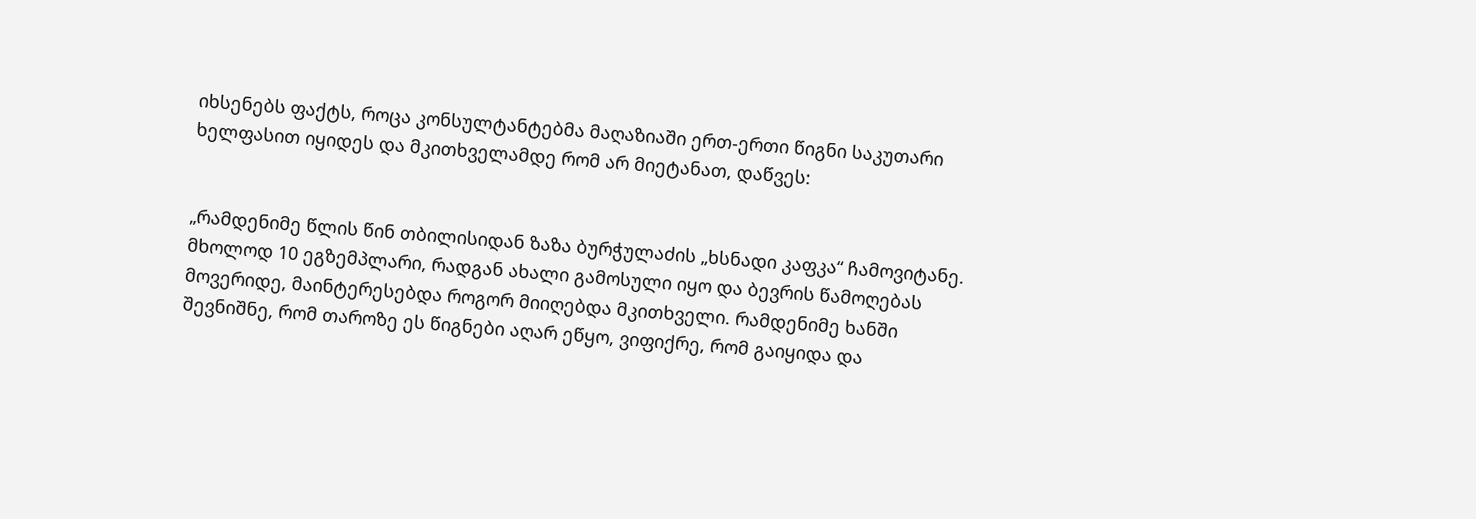იხსენებს ფაქტს, როცა კონსულტანტებმა მაღაზიაში ერთ-ერთი წიგნი საკუთარი ხელფასით იყიდეს და მკითხველამდე რომ არ მიეტანათ, დაწვეს:


„რამდენიმე წლის წინ თბილისიდან ზაზა ბურჭულაძის „ხსნადი კაფკა“ ჩამოვიტანე. მხოლოდ 10 ეგზემპლარი, რადგან ახალი გამოსული იყო და ბევრის წამოღებას მოვერიდე, მაინტერესებდა როგორ მიიღებდა მკითხველი. რამდენიმე ხანში შევნიშნე, რომ თაროზე ეს წიგნები აღარ ეწყო, ვიფიქრე, რომ გაიყიდა და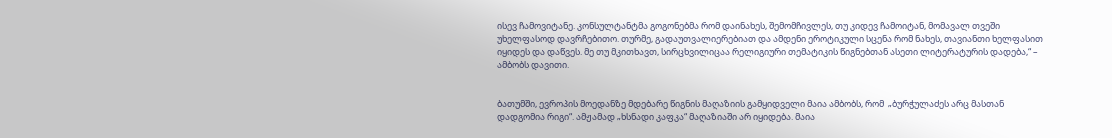ისევ ჩამოვიტანე. კონსულტანტმა გოგონებმა რომ დაინახეს, შემომჩივლეს, თუ კიდევ ჩამოიტან, მომავალ თვეში უხელფასოდ დავრჩებითო. თურმე, გადაუთვალიერებიათ და ამდენი ეროტიკული სცენა რომ ნახეს, თავიანთი ხელფასით იყიდეს და დაწვეს. მე თუ მკითხავთ, სირცხვილიცაა რელიგიური თემატიკის წიგნებთან ასეთი ლიტერატურის დადება,“ – ამბობს დავითი.


ბათუმში, ევროპის მოედანზე მდებარე წიგნის მაღაზიის გამყიდველი მაია ამბობს, რომ  „ბურჭულაძეს არც მასთან დადგომია რიგი“. ამჟამად „ხსნადი კაფკა“ მაღაზიაში არ იყიდება. მაია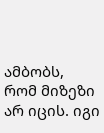ამბობს, რომ მიზეზი არ იცის. იგი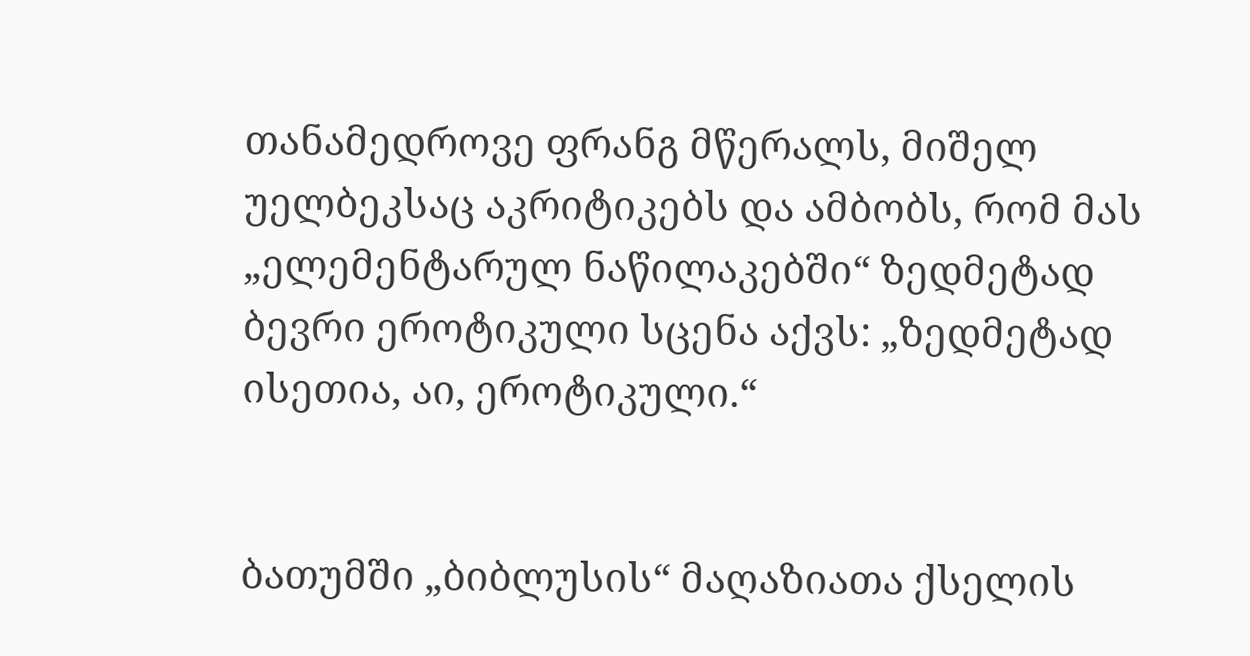თანამედროვე ფრანგ მწერალს, მიშელ უელბეკსაც აკრიტიკებს და ამბობს, რომ მას „ელემენტარულ ნაწილაკებში“ ზედმეტად ბევრი ეროტიკული სცენა აქვს: „ზედმეტად ისეთია, აი, ეროტიკული.“


ბათუმში „ბიბლუსის“ მაღაზიათა ქსელის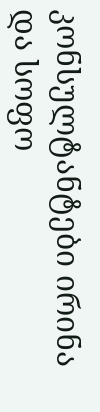კონსულტანტები ირინა და სოფო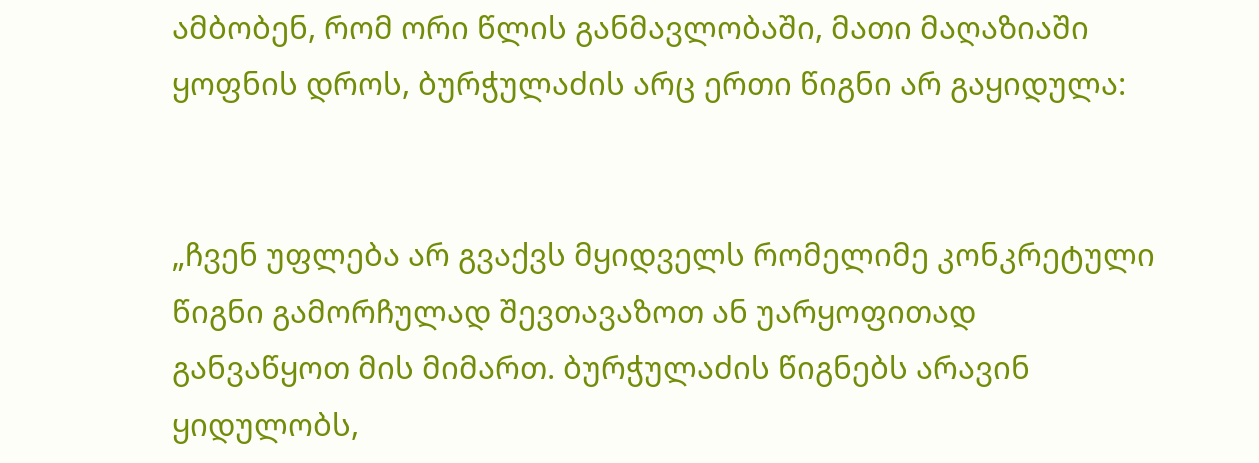ამბობენ, რომ ორი წლის განმავლობაში, მათი მაღაზიაში ყოფნის დროს, ბურჭულაძის არც ერთი წიგნი არ გაყიდულა:


„ჩვენ უფლება არ გვაქვს მყიდველს რომელიმე კონკრეტული წიგნი გამორჩულად შევთავაზოთ ან უარყოფითად განვაწყოთ მის მიმართ. ბურჭულაძის წიგნებს არავინ ყიდულობს,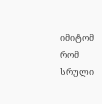იმიტომ რომ სრული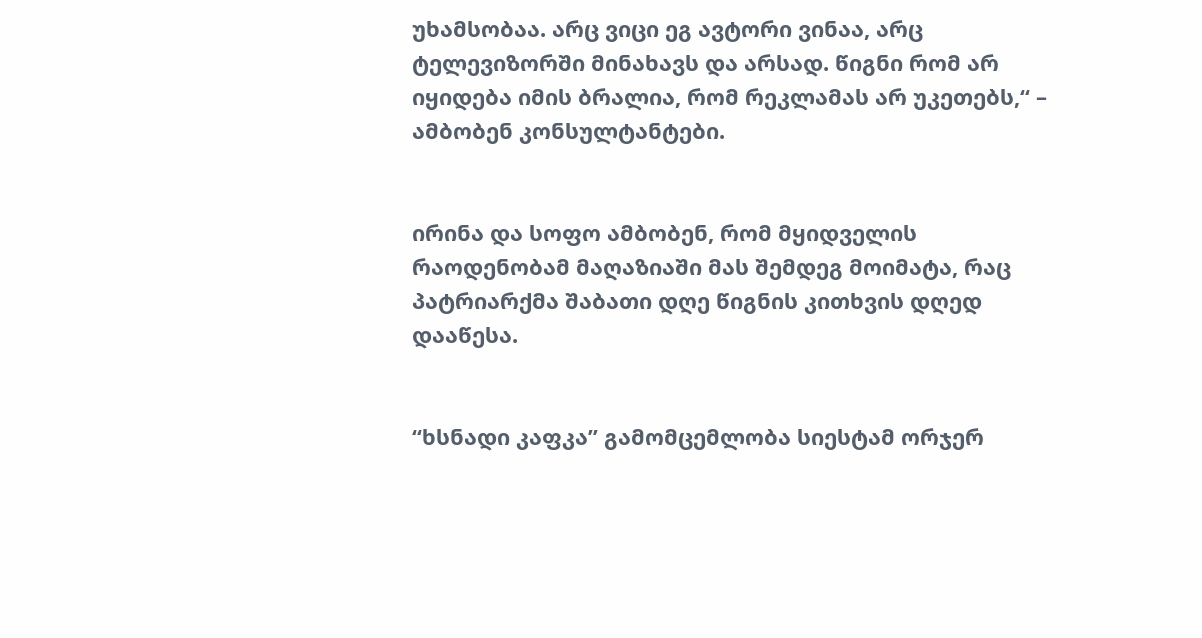უხამსობაა. არც ვიცი ეგ ავტორი ვინაა, არც ტელევიზორში მინახავს და არსად. წიგნი რომ არ იყიდება იმის ბრალია, რომ რეკლამას არ უკეთებს,“ – ამბობენ კონსულტანტები.


ირინა და სოფო ამბობენ, რომ მყიდველის რაოდენობამ მაღაზიაში მას შემდეგ მოიმატა, რაც პატრიარქმა შაბათი დღე წიგნის კითხვის დღედ დააწესა.


“ხსნადი კაფკა” გამომცემლობა სიესტამ ორჯერ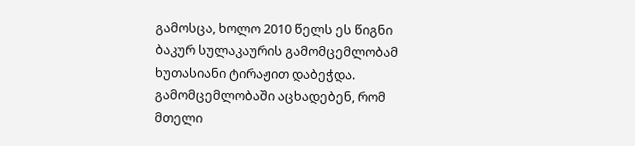გამოსცა, ხოლო 2010 წელს ეს წიგნი ბაკურ სულაკაურის გამომცემლობამ ხუთასიანი ტირაჟით დაბეჭდა. გამომცემლობაში აცხადებენ, რომ მთელი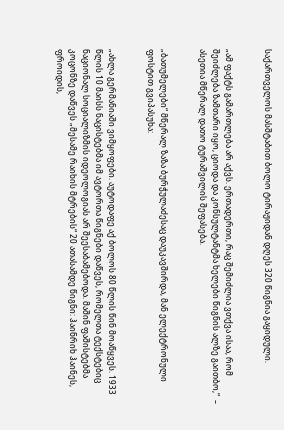საქართველოს მასშტაბით ბოლო ტირაჟიდან დღეს 320 წიგნია გაყიდული.


„ამ ფაქტს გამართლება არ აქვს. ერთადერთი, რაც შემიძლია ვთქვა ისაა, რომ შეიძლება ზამთარი იყო, ციოდა და კონსულტანტმა ხელები წიგნის ალზე გაითბო,“  –  ასეთია მწერალ დათო ტურაშვილის შეფასება.


„ბათუმელები“ მწერალ ზაზა ბურჭულაძესაც დაუკავშირდა, მან ელექტრონული ფოსტით გვიპასუხა:


„ახლა გერმანიაში ვიმყოფები. აუტოდაფე აქ ბოლოს 80 წლის წინ მოაწყვეს. 1933 წლის 10 მაისს ნაცისტებმა იმ ავტორთა წიგნები დაწვეს, რომელთა ტექსტებიც ნაციონალ სოციალიზმის იდეოლოგიას არ შეესაბამებოდა. მაშინ ფაშისტებმა კოცონზე დაწვეს „მესამე რაიხის მტრების“ 20 ათასამდე წიგნი: ჰაინრიხ ჰაინეს, ფროიდის,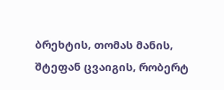ბრეხტის, თომას მანის, შტეფან ცვაიგის, რობერტ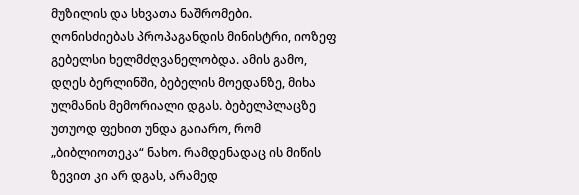მუზილის და სხვათა ნაშრომები. ღონისძიებას პროპაგანდის მინისტრი, იოზეფ გებელსი ხელმძღვანელობდა. ამის გამო, დღეს ბერლინში, ბებელის მოედანზე, მიხა ულმანის მემორიალი დგას. ბებელპლაცზე უთუოდ ფეხით უნდა გაიარო, რომ „ბიბლიოთეკა“ ნახო. რამდენადაც ის მიწის ზევით კი არ დგას, არამედ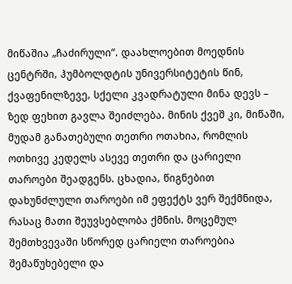მიწაშია „ჩაძირული“. დაახლოებით მოედნის ცენტრში, ჰუმბოლდტის უნივერსიტეტის წინ, ქვაფენილზევე, სქელი კვადრატული მინა დევს – ზედ ფეხით გავლა შეიძლება. მინის ქვეშ კი, მიწაში, მუდამ განათებული თეთრი ოთახია, რომლის ოთხივე კედელს ასევე თეთრი და ცარიელი თაროები შეადგენს. ცხადია, წიგნებით დახუნძლული თაროები იმ ეფექტს ვერ შექმნიდა, რასაც მათი შეუვსებლობა ქმნის. მოცემულ შემთხვევაში სწორედ ცარიელი თაროებია შემაწუხებელი და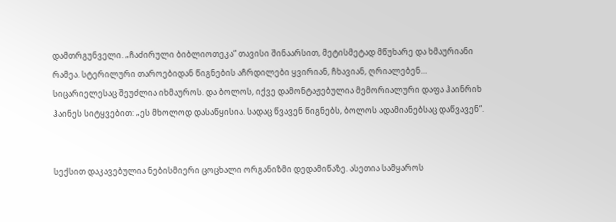დამთრგუნველი. „ჩაძირული ბიბლიოთეკა“ თავისი შინაარსით, მეტისმეტად მწუხარე და ხმაურიანი რამეა. სტერილური თაროებიდან წიგნების აჩრდილები ყვირიან, ჩხავიან, ღრიალებენ… სიცარიელესაც შეუძლია იხმაუროს. და ბოლოს, იქვე დამონტაჟებულია მემორიალური დაფა ჰაინრიხ ჰაინეს სიტყვებით: „ეს მხოლოდ დასაწყისია. სადაც წვავენ წიგნებს, ბოლოს ადამიანებსაც დაწვავენ“.


სექსით დაკავებულია ნებისმიერი ცოცხალი ორგანიზმი დედამიწაზე. ასეთია სამყაროს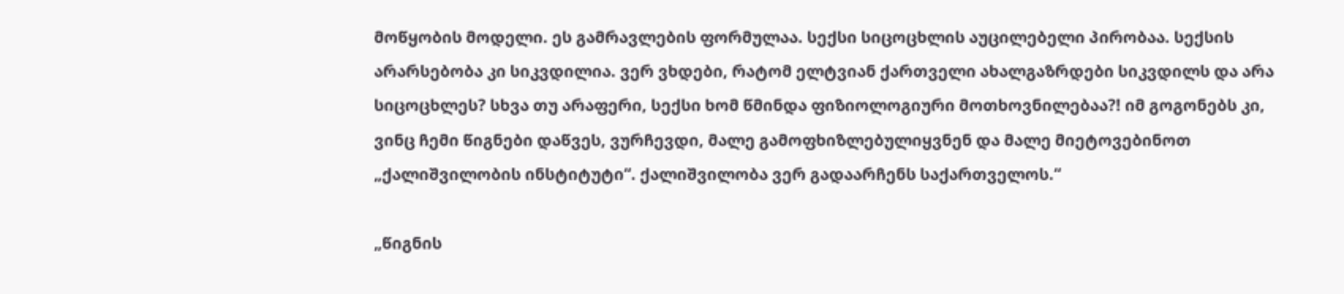მოწყობის მოდელი. ეს გამრავლების ფორმულაა. სექსი სიცოცხლის აუცილებელი პირობაა. სექსის არარსებობა კი სიკვდილია. ვერ ვხდები, რატომ ელტვიან ქართველი ახალგაზრდები სიკვდილს და არა სიცოცხლეს? სხვა თუ არაფერი, სექსი ხომ წმინდა ფიზიოლოგიური მოთხოვნილებაა?! იმ გოგონებს კი, ვინც ჩემი წიგნები დაწვეს, ვურჩევდი, მალე გამოფხიზლებულიყვნენ და მალე მიეტოვებინოთ „ქალიშვილობის ინსტიტუტი“. ქალიშვილობა ვერ გადაარჩენს საქართველოს.“

„წიგნის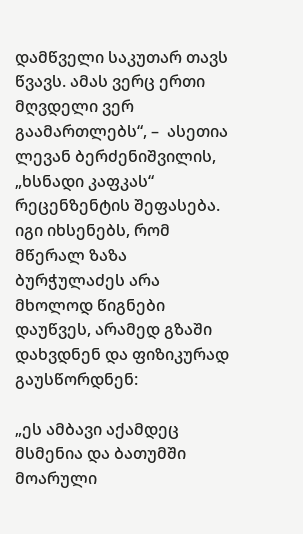დამწველი საკუთარ თავს წვავს. ამას ვერც ერთი მღვდელი ვერ გაამართლებს“, –  ასეთია ლევან ბერძენიშვილის, „ხსნადი კაფკას“  რეცენზენტის შეფასება. იგი იხსენებს, რომ მწერალ ზაზა ბურჭულაძეს არა მხოლოდ წიგნები დაუწვეს, არამედ გზაში დახვდნენ და ფიზიკურად გაუსწორდნენ:

„ეს ამბავი აქამდეც მსმენია და ბათუმში მოარული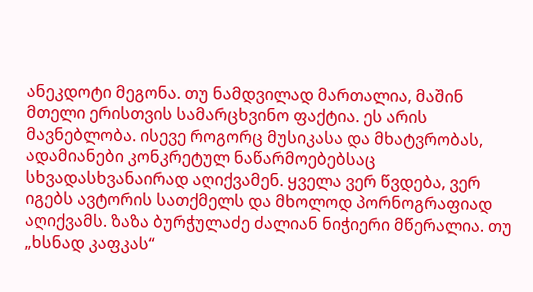ანეკდოტი მეგონა. თუ ნამდვილად მართალია, მაშინ მთელი ერისთვის სამარცხვინო ფაქტია. ეს არის მავნებლობა. ისევე როგორც მუსიკასა და მხატვრობას, ადამიანები კონკრეტულ ნაწარმოებებსაც სხვადასხვანაირად აღიქვამენ. ყველა ვერ წვდება, ვერ იგებს ავტორის სათქმელს და მხოლოდ პორნოგრაფიად აღიქვამს. ზაზა ბურჭულაძე ძალიან ნიჭიერი მწერალია. თუ „ხსნად კაფკას“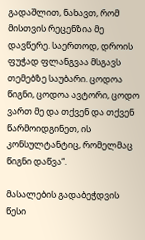გადაშლით, ნახავთ, რომ მისთვის რეცენზია მე დავწერე. საერთოდ, დროის ფუჭად ფლანგვაა მსგავს თემებზე საუბარი. ცოდოა წიგნი, ცოდოა ავტორი, ცოდო ვართ მე და თქვენ და თქვენ წარმოიდგინეთ, ის კონსულტანტიც, რომელმაც წიგნი დაწვა“.

მასალების გადაბეჭდვის წესი